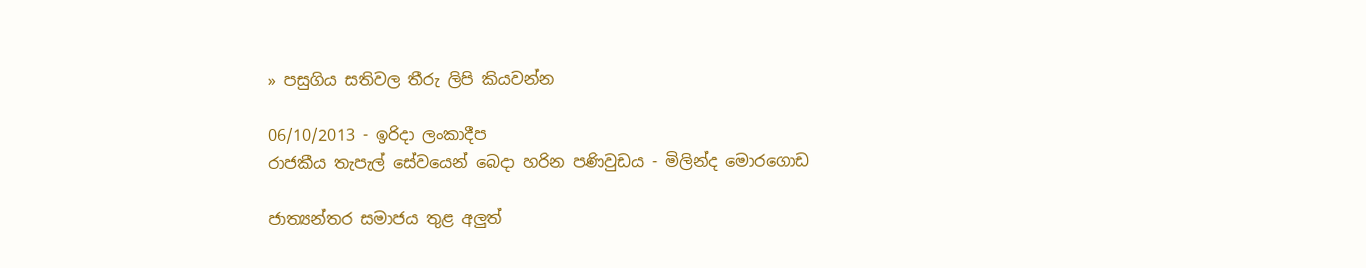» පසුගිය සතිවල තීරු ලිපි කියවන්න

06/10/2013 - ඉරිදා ලංකාදීප
රාජකීය තැපැල් සේවයෙන් බෙදා හරින පණිවුඩය - මිලින්ද මොරගොඩ

ජාත්‍යන්තර සමාජය තුළ අලුත්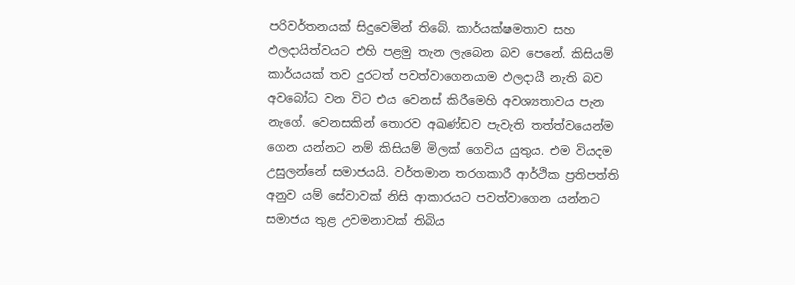පරිවර්තනයක් සිදුවෙමින් තිබේ. කාර්යක්ෂමතාව සහ ඵලදායිත්වයට එහි පළමු තැන ලැබෙන බව පෙනේ. කිසියම් කාර්යයක් තව දුරටත් පවත්වාගෙනයාම ඵලදායී නැති බව අවබෝධ වන විට එය වෙනස් කිරීමෙහි අවශ්‍යතාවය පැන නැගේ. වෙනසකින් තොරව අඛණ්ඩව පැවැති තත්ත්වයෙන්ම ගෙන යන්නට නම් කිසියම් මිලක් ගෙවිය යුතුය. එම වියදම උසුලන්නේ සමාජයයි. වර්තමාන තරගකාරී ආර්ථික ප්‍රතිපත්ති අනුව යම් සේවාවක් නිසි ආකාරයට පවත්වාගෙන යන්නට සමාජය තුළ උවමනාවක් තිබිය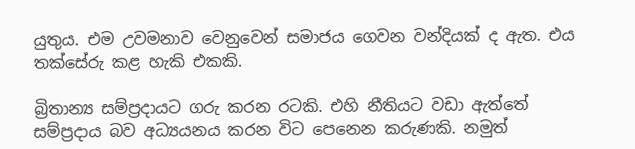යුතුය. එම උවමනාව වෙනුවෙන් සමාජය ගෙවන වන්දියක් ද ඇත. එය තක්සේරු කළ හැකි එකකි.

බ්‍රිතාන්‍ය සම්ප්‍රදායට ගරු කරන රටකි. එහි නීතියට වඩා ඇත්තේ සම්ප්‍රදාය බව අධ්‍යයනය කරන විට පෙනෙන කරුණකි. නමුත්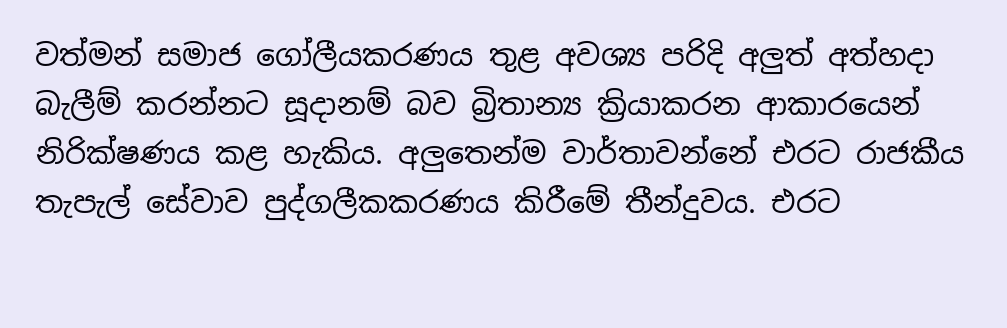වත්මන් සමාජ ගෝලීයකරණය තුළ අවශ්‍ය පරිදි අලුත් අත්හදා බැලීම් කරන්නට සූදානම් බව බ්‍රිතාන්‍ය ක්‍රියාකරන ආකාරයෙන් නිරික්ෂණය කළ හැකිය. අලුතෙන්ම වාර්තාවන්නේ එරට රාජකීය තැපැල් සේවාව පුද්ගලීකකරණය කිරීමේ තීන්දුවය. එරට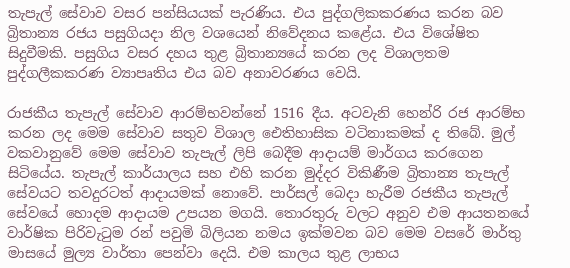තැපැල් සේවාව වසර පන්සියයක් පැරණිය. එය පුද්ගලිකකරණය කරන බව බ්‍රිතාන්‍ය රජය පසුගියදා නිල වශයෙන් නිවේදනය කළේය. එය විශේෂිත සිදුවීමකි. පසුගිය වසර දහය තුළ බ්‍රිතාන්‍යයේ කරන ලද විශාලතම පුද්ගලීකකරණ ව්‍යාපෘතිය එය බව අනාවරණය වෙයි.

රාජකීය තැපැල් සේවාව ආරම්භවන්නේ 1516 දීය. අටවැනි හෙන්රි රජ ආරම්භ කරන ලද මෙම සේවාව සතුව විශාල ‍ඓතිහාසික වටිනාකමක් ද තිබේ. මුල් වකවානුවේ මෙම සේවාව තැපැල් ලිපි බෙදීම ආදායම් මාර්ගය කරගෙන සිටියේය. තැපැල් කාර්යාලය සහ එහි කරන මුද්දර විකිණීම බ්‍රිතාන්‍ය තැපැල් සේවයට තවදුරටත් ආදායමක් නොවේ. පාර්සල් බෙදා හැරීම රජකීය තැපැල් සේවයේ හොදම ආදායම උපයන මගයි. තොරතුරු වලට අනුව එම ආයතනයේ වාර්ෂික පිරිවැටුම රන් පවුමි බිලියන නමය ඉක්මවන බව මෙම වසරේ මාර්තු මාසයේ මුල්‍ය වාර්තා පෙන්වා දෙයි. එම කාලය තුළ ලාභය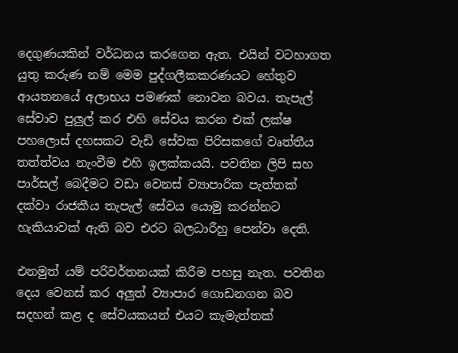දෙගුණයකින් වර්ධනය කරගෙන ඇත. එයින් වටහාගත යුතු කරුණ නම් මෙම පුද්ගලීකකරණයට හේතුව ආයතනයේ අලාභය ‍පමණක් නොවන බවය. තැපැල් සේවාව පුලුල් කර එහි සේවය කරන එක් ලක්ෂ පහලොස් දහසකට වැඩි සේවක පිරිසකගේ වෘත්තීය තත්ත්වය නැංවීම එහි ඉලක්කයයි. පවතින ලිපි සහ පාර්සල් බෙදීමට වඩා වෙනස් ව්‍යාපාරික පැත්තක් දක්වා රාජකීය තැපැල් සේවය යොමු කරන්නට හැකියාවක් ඇති බව එරට බලධාරීහු පෙන්වා දෙති.

එනමුත් යම් පරිවර්තනයක් කිරීම පහසු නැත. පවතින දෙය වෙනස් කර අලුත් ව්‍යාපාර ගොඩනගන බව සදහන් කළ ද සේවයකයන් එයට කැමැත්තක්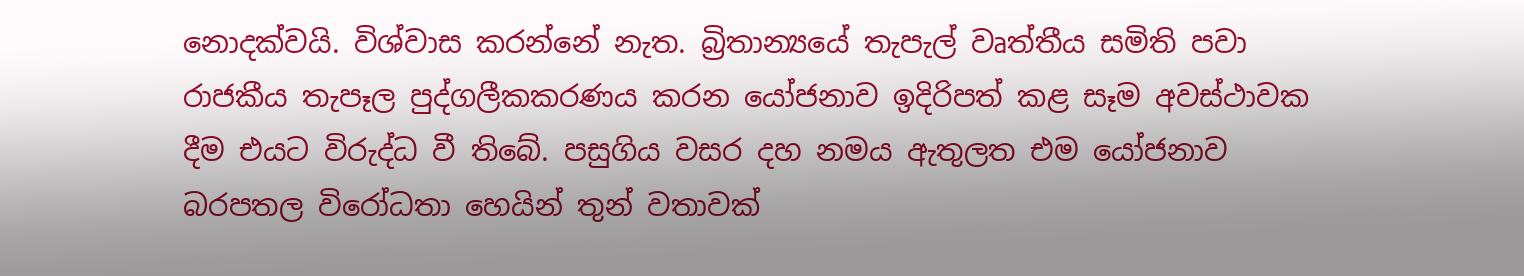නොදක්වයි. විශ්වාස කරන්නේ නැත. බ්‍රිතාන්‍යයේ තැපැල් වෘත්තීය සමිති පවා රාජකීය තැපෑල පුද්ගලීකකරණය කරන යෝජනාව ඉදිරිපත් කළ සෑම අවස්ථාවක දීම එයට විරුද්ධ වී තිබේ. පසුගිය වසර දහ නමය ඇතුලත එම යෝජනාව බරපතල විරෝධතා හෙයින් තුන් වතාවක්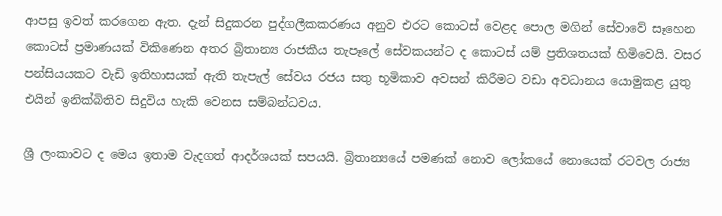ආපසු ඉවත් කරගෙන ඇත. දැන් සිදුකරන පුද්ගලීකකරණය අනුව එරට කොටස් වෙළද පොල මගින් සේවාවේ සෑහෙන කොටස් ප්‍රමාණයක් විකිණෙන අතර බ්‍රිතාන්‍ය රාජකීය තැපෑලේ සේවකයන්ට ද කොටස් යම් ප්‍රතිශතයක් හිමිවෙයි. වසර පන්සියයකට වැඩි ඉතිහාසයක් ඇති තැපැල් සේවය රජය සතු භූමිකාව අවසන් කිරීමට වඩා අවධානය යොමුකළ යුතු එයින් ඉනික්බිතිව සිදුවිය හැකි වෙනස සම්බන්ධවය.

ශ්‍රී ලංකාවට ද මෙය ඉතාම වැදගත් ආදර්ශයක් සපයයි. බ්‍රිතාන්‍යයේ පමණක් නොව ‍ලෝකයේ නොයෙක් රටවල රාජ්‍ය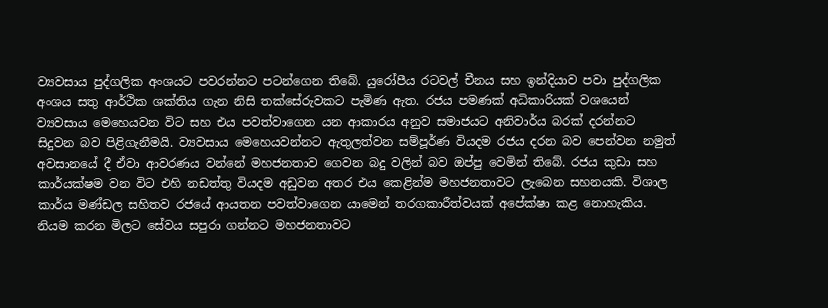ව්‍යවසාය පුද්ගලික අංශයට පවරන්නට පටන්ගෙන තිබේ. යුරෝපීය රටවල් චීනය සහ ඉන්දියාව පවා පුද්ගලික අංශය සතු ආර්ථික ශක්තිය ගැන නිසි තක්සේරුවකට පැමිණ ඇත. රජය පමණක් අධිකාරියක් වශයෙන් ව්‍යවසාය මෙහෙයවන විට සහ එය පවත්වාගෙන යන ආකාරය අනුව සමාජයට අනිවාර්ය බරක් දරන්නට සිදුවන බව පිළිගැනීමයි. ව්‍යවසාය මෙ‍හෙයවන්නට ඇතුලත්වන සම්පූර්ණ වියදම රජය දරන බව පෙන්වන නමුත් අවසානයේ දී ඒවා ආවරණය වන්නේ මහජනතාව ගෙවන බදු වලින් බව ඔප්පු වෙමින් තිබේ. රජය කුඩා සහ කාර්යක්ෂම වන විට එහි නඩත්තු වියදම අඩුවන අතර එය කෙළින්ම මහජනතාවට ලැබෙන සහනයකි. විශාල කාර්ය මණ්ඩල සහිතව රජයේ ආයතන පවත්වාගෙන යාමෙන් තරගකාරීත්වයක් අපේක්ෂා කළ නොහැකිය. නියම කරන මිලට සේවය සපුරා ගන්නට මහජනතාවට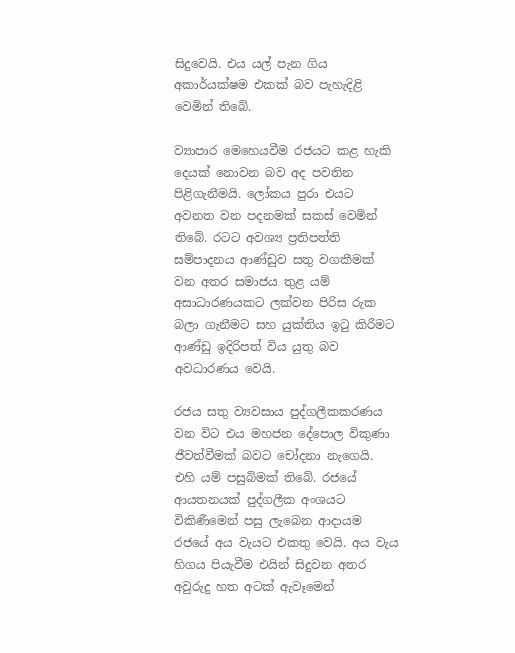සිදුවෙයි. එය යල් පැන ගිය අකාර්යක්ෂම එකක් බව පැහැදිළි වෙමින් තිබේ.

ව්‍යාපාර මෙහෙයවීම රජයට කළ හැකි දෙයක් නොවන බව අද පවතින පිළිගැනීමයි. ලෝකය පුරා එයට අවනත වන පදනමක් සකස් වෙමින් තිබේ. රටට අවශ්‍ය ප්‍රතිපත්ති සම්පාදනය ආණ්ඩුව සතු වගකීමක් වන අතර සමාජය තුළ යම් අසාධාරණයකට ලක්වන පිරිස රුක බලා ගැනීමට සහ යුක්තිය ඉටු කිරීමට ආණ්ඩු ඉදිරිපත් විය යුතු බව අවධාරණය වෙයි.

රජය සතු ව්‍යවසාය පුද්ගලීකකරණය වන විට එය මහජන දේපොල විකුණා ජීවත්වීමක් බවට චෝදනා නැගෙයි. එහි යම් පසුබිමක් තිබේ. රජයේ ආයතනයක් පුද්ගලීක අංශයට විකිණීමෙන් පසු ලැබෙන ආදායම රජයේ අය වැයට එකතු වෙයි. අය වැය හිගය පියැවීම එයින් සිදුවන අතර අවුරුදු හත අටක් ඇවෑමෙන්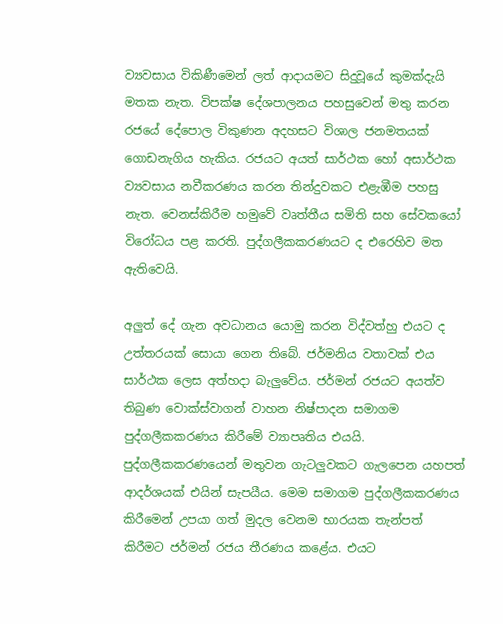ව්‍යවසාය විකිණීමෙන් ලත් ආදායමට සිදුවූයේ කුමක්දැයි මතක නැත. විපක්ෂ දේශපාලනය පහසුවෙන් මතු කරන රජයේ දේපොල විකුණන අදහසට විශාල ජනමතයක් ගොඩනැගිය හැකිය. රජයට අයත් සාර්ථක හෝ අසාර්ථක ව්‍යවසාය නවීකරණය කරන තින්දුවකට එළැඹීම පහසු නැත. වෙනස්කිරීම හමුවේ වෘත්තීය සමිති සහ සේවකයෝ විරෝධය පළ කරති. පුද්ගලීකකරණයට ද එරෙහිව මත ඇතිවෙයි.

අලුත් දේ ගැන අවධානය යොමු කරන විද්වත්හු එයට ද උත්තරයක් සොයා ගෙන තිබේ. ජර්මනිය වතාවක් එය සාර්ථක ලෙස අත්හදා බැලුවේය. ජර්මන් රජයට අයත්ව තිබුණ වොක්ස්වාගන් වාහන නිෂ්පාදන සමාගම පුද්ගලීකකරණය කිරීමේ ව්‍යාපෘතිය එයයි. පුද්ගලීකකරණයෙන් මතුවන ගැටලුවකට ගැල‍පෙන යහපත් ආදර්ශයක් එයින් සැපයීය. මෙම සමාගම පුද්ගලීකකරණය කිරීමෙන් උපයා ගත් මුදල වෙනම භාරයක තැන්පත් කිරීමට ජර්මන් රජය තීරණය කළේය. එයට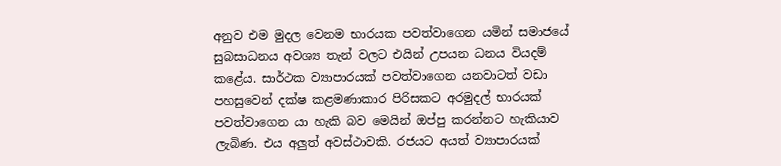අනුව එම මුදල වෙනම භාරයක පවත්වාගෙන යමින් සමාජයේ සුබසාධනය අවශ්‍ය තැන් වලට එයින් උපයන ධනය වියදම් කළේය. සාර්ථක ව්‍යාපාරයක් පවත්වාගෙන යනවාටත් වඩා පහසුවෙන් දක්ෂ කළමණාකාර පිරිසකට අරමුදල් භාරයක් පවත්වාගෙන යා හැකි බව මෙයින් ඔප්පු කරන්නට හැකියාව ලැබිණ. එය අලුත් අවස්ථාවකි. රජයට අයත් ව්‍යාපාරයක්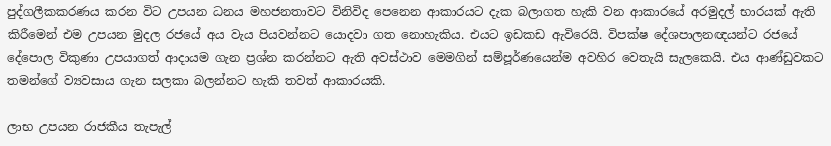පුද්ගලීකකරණය කරන විට උපයන ධනය මහජනතාවට විනිවිද පෙනෙන ආකාරයට දැක බලාගත හැකි වන ආකාරයේ අරමුදල් භාරයක් ඇති කිරීමෙන් එම උපයන මුදල රජයේ අය වැය පියවන්නට යොදවා ගත නොහැකිය. එයට ඉඩකඩ ඇවිරෙයි. විපක්ෂ දේශපාලනඥයන්ට රජයේ දේපොල විකුණා උපයාගත් ආදායම ගැන ප්‍රශ්න කරන්නට ඇති අවස්ථාව මෙමගින් සම්පූර්ණයෙන්ම අවහිර වෙතැයි සැලකෙයි. එය ආණ්ඩුවකට තමන්ගේ ව්‍යවසාය ගැන සලකා බලන්නට හැකි තවත් ආකාරයකි.

ලාභ උපයන රාජකීය තැපැල්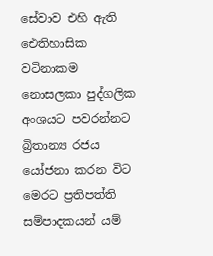සේවාව එහි ඇති ඓතිහාසික වටිනාකම නොසලකා පුද්ගලික අංශයට පවරන්නට බ්‍රිතාන්‍ය රජය යෝජනා කරන විට මෙරට ප්‍රතිපත්ති සම්පාදකයන් යම්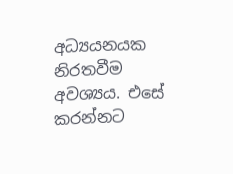අධ්‍යයනයක නිරතවීම අවශ්‍යය. එසේ කරන්නට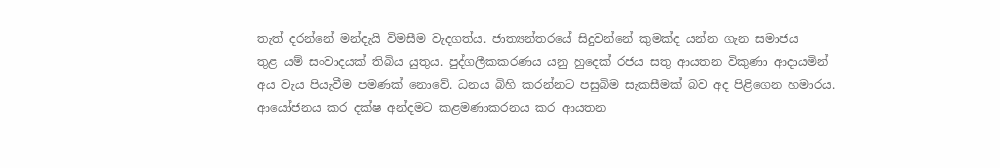තැත් දරන්නේ මන්දැයි විමසීම වැදගත්ය. ජාත්‍යන්තරයේ සිදුවන්නේ කුමක්ද යන්න ගැන සමාජය තුළ ‍යම් සංවාදයක් තිබිය යුතුය. පුද්ගලීකකරණය යනු හුදෙක් රජය සතු ආයතන විකුණා ආදායමින් අය වැය පියැවීම පමණක් නොවේ. ධනය බිහි කරන්නට පසුබිම සැකසීමක් බව අද පිළිගෙන හමාරය. ආයෝජනය කර දක්ෂ අන්දමට කළමණාකරනය කර ආයතන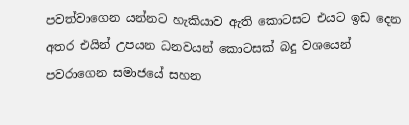පවත්වාගෙන යන්නට හැකියාව ඇති කොටසට එයට ඉඩ දෙන අතර එයින් උපයන ධනවයන් කොටසක් බදු වශයෙන් පවරා‍ගෙන සමාජයේ සහන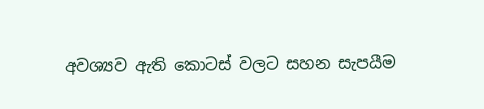අවශ්‍යව ඇති කොටස් වලට සහන සැපයීම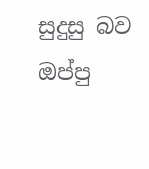සුදුසු බව ඔප්පු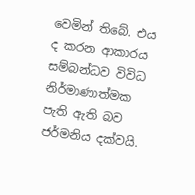වෙමින් තිබේ. එය ද කරන ආකාරය සම්බන්ධව විවිධ නිර්මාණාත්මක පැති ඇති බව ජර්මනිය දක්වයි.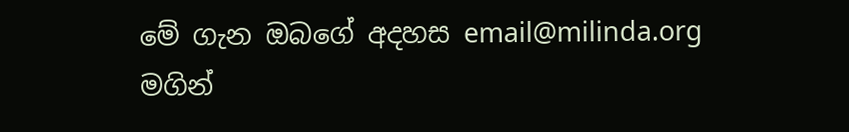මේ ගැන ඔබගේ අදහස email@milinda.org මගින්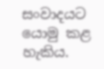සංවාදයට යොමු කළ හැකිය.